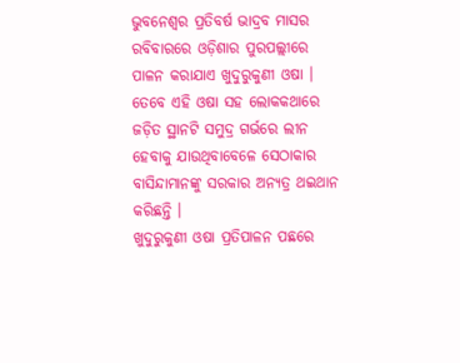ଭୁବନେଶ୍ୱର ପ୍ରତିବର୍ଷ ଭାଦ୍ରବ ମାସର ରବିବାରରେ ଓଡ଼ିଶାର ପୁରପଲ୍ଲୀରେ ପାଳନ କରାଯାଏ ଖୁଦୁରୁକୁଣୀ ଓଷା । ତେବେ ଏହି ଓଷା ସହ ଲୋକକଥାରେ ଜଡ଼ିତ ସ୍ଥାନଟି ସମୁଦ୍ର ଗର୍ଭରେ ଲୀନ ହେବାକୁ ଯାଉଥିବାବେଳେ ସେଠାକାର ବାସିନ୍ଦାମାନଙ୍କୁ ସରକାର ଅନ୍ୟତ୍ର ଥଇଥାନ କରିଛନ୍ତି ।
ଖୁଦୁରୁକୁଣୀ ଓଷା ପ୍ରତିପାଳନ ପଛରେ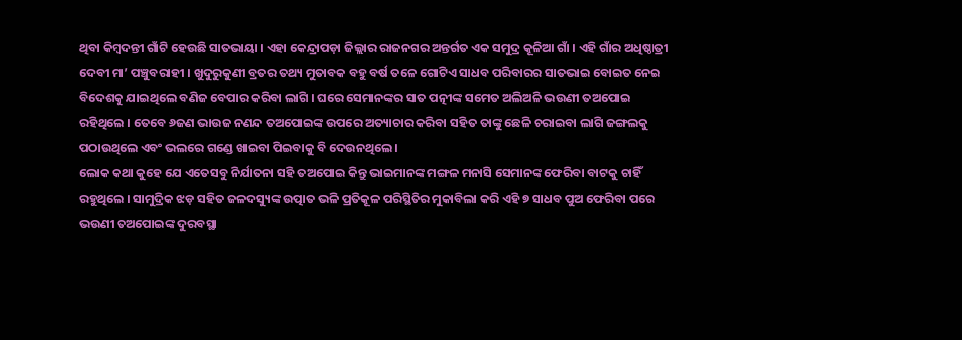ଥିବା କିମ୍ବଦନ୍ତୀ ଗାଁଟି ହେଉଛି ସାତଭାୟା । ଏହା କେନ୍ଦ୍ରାପଡ଼ା ଜିଲ୍ଲାର ରାଜନଗର ଅନ୍ତର୍ଗତ ଏକ ସମୁଦ୍ର କୂଳିଆ ଗାଁ । ଏହି ଗାଁର ଅଧିଷ୍ଠାତ୍ରୀ ଦେବୀ ମା’ ପଞ୍ଚୁବରାହୀ । ଖୁଦୁରୁକୁଣୀ ବ୍ରତର ତଥ୍ୟ ମୁତାବକ ବହୁ ବର୍ଷ ତଳେ ଗୋଟିଏ ସାଧବ ପରିବାରର ସାତଭାଇ ବୋଇତ ନେଇ ବିଦେଶକୁ ଯାଇଥିଲେ ବଣିଜ ବେପାର କରିବା ଲାଗି । ଘରେ ସେମାନଙ୍କର ସାତ ପତ୍ନୀଙ୍କ ସମେତ ଅଲିଅଳି ଭଉଣୀ ତଅପୋଇ ରହିଥିଲେ । ତେବେ ୬ଜଣ ଭାଉଜ ନଣନ୍ଦ ତଅପୋଇଙ୍କ ଉପରେ ଅତ୍ୟାଚାର କରିବା ସହିତ ତାଙ୍କୁ ଛେଳି ଚରାଇବା ଲାଗି ଜଙ୍ଗଲକୁ ପଠାଉଥିଲେ ଏବଂ ଭଲରେ ଗଣ୍ଡେ ଖାଇବା ପିଇବାକୁ ବି ଦେଉନଥିଲେ ।
ଲୋକ କଥା କୁହେ ଯେ ଏତେସବୁ ନିର୍ଯାତନା ସହି ତଅପୋଇ କିନ୍ତୁ ଭାଇମାନଙ୍କ ମଙ୍ଗଳ ମନାସି ସେମାନଙ୍କ ଫେରିବା ବାଟକୁ ଚାହିଁ ରହୁଥିଲେ । ସାମୁଦ୍ରିକ ଝଡ଼ ସହିତ ଜଳଦସ୍ୟୁଙ୍କ ଉତ୍ପାତ ଭଳି ପ୍ରତିକୂଳ ପରିସ୍ଥିତିର ମୁକାବିଲା କରି ଏହି ୭ ସାଧବ ପୁଅ ଫେରିବା ପରେ ଭଉଣୀ ତଅପୋଇଙ୍କ ଦୁରବସ୍ଥା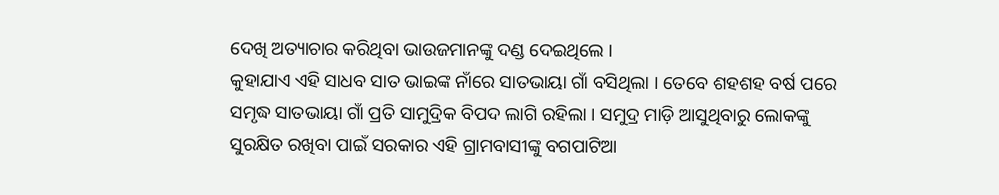ଦେଖି ଅତ୍ୟାଚାର କରିଥିବା ଭାଉଜମାନଙ୍କୁ ଦଣ୍ଡ ଦେଇଥିଲେ ।
କୁହାଯାଏ ଏହି ସାଧବ ସାତ ଭାଇଙ୍କ ନାଁରେ ସାତଭାୟା ଗାଁ ବସିଥିଲା । ତେବେ ଶହଶହ ବର୍ଷ ପରେ ସମୃଦ୍ଧ ସାତଭାୟା ଗାଁ ପ୍ରତି ସାମୁଦ୍ରିକ ବିପଦ ଲାଗି ରହିଲା । ସମୁଦ୍ର ମାଡ଼ି ଆସୁଥିବାରୁ ଲୋକଙ୍କୁ ସୁରକ୍ଷିତ ରଖିବା ପାଇଁ ସରକାର ଏହି ଗ୍ରାମବାସୀଙ୍କୁ ବଗପାଟିଆ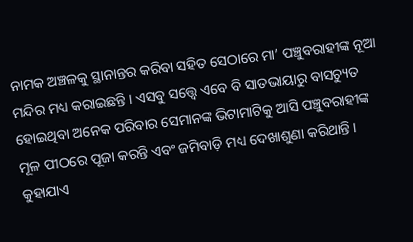ନାମକ ଅଞ୍ଚଳକୁ ସ୍ଥାନାନ୍ତର କରିବା ସହିତ ସେଠାରେ ମା’ ପଞ୍ଚୁବରାହୀଙ୍କ ନୂଆ ମନ୍ଦିର ମଧ୍ୟ କରାଇଛନ୍ତି । ଏସବୁ ସତ୍ତ୍ୱେ ଏବେ ବି ସାତଭାୟାରୁ ବାସଚ୍ୟୁତ ହୋଇଥିବା ଅନେକ ପରିବାର ସେମାନଙ୍କ ଭିଟାମାଟିକୁ ଆସି ପଞ୍ଚୁବରାହୀଙ୍କ ମୂଳ ପୀଠରେ ପୂଜା କରନ୍ତି ଏବଂ ଜମିବାଡ଼ି ମଧ୍ୟ ଦେଖାଶୁଣା କରିଥାନ୍ତି । କୁହାଯାଏ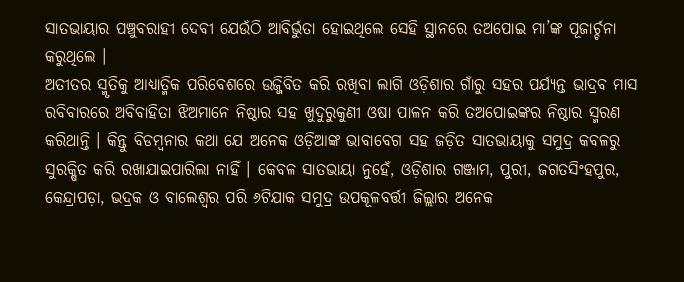ସାତଭାୟାର ପଞ୍ଚୁବରାହୀ ଦେବୀ ଯେଉଁଠି ଆବିର୍ଭୁତା ହୋଇଥିଲେ ସେହି ସ୍ଥାନରେ ତଅପୋଇ ମା’ଙ୍କ ପୂଜାର୍ଚ୍ଚନା କରୁଥିଲେ ।
ଅତୀତର ସ୍ମୃତିକୁ ଆଧ୍ୟାତ୍ମିକ ପରିବେଶରେ ଉଜ୍ଜିବିତ କରି ରଖିବା ଲାଗି ଓଡ଼ିଶାର ଗାଁରୁ ସହର ପର୍ଯ୍ୟନ୍ତ ଭାଦ୍ରବ ମାସ ରବିବାରରେ ଅବିବାହିତା ଝିଅମାନେ ନିଷ୍ଠାର ସହ ଖୁଦୁରୁକୁଣୀ ଓଷା ପାଳନ କରି ତଅପୋଇଙ୍କର ନିଷ୍ଠାର ସ୍ମରଣ କରିଥାନ୍ତି । କିନ୍ତୁ ବିଡମ୍ବନାର କଥା ଯେ ଅନେକ ଓଡ଼ିଆଙ୍କ ଭାବାବେଗ ସହ ଜଡ଼ିତ ସାତଭାୟାକୁ ସମୁଦ୍ର କବଳରୁ ସୁରକ୍ଷିତ କରି ରଖାଯାଇପାରିଲା ନାହିଁ । କେବଳ ସାତଭାୟା ନୁହେଁ, ଓଡ଼ିଶାର ଗଞ୍ଜାମ, ପୁରୀ, ଜଗତସିଂହପୁର, କେନ୍ଦ୍ରାପଡ଼ା, ଭଦ୍ରକ ଓ ବାଲେଶ୍ୱର ପରି ୬ଟିଯାକ ସମୁଦ୍ର ଉପକୂଳବର୍ତ୍ତୀ ଜିଲ୍ଲାର ଅନେକ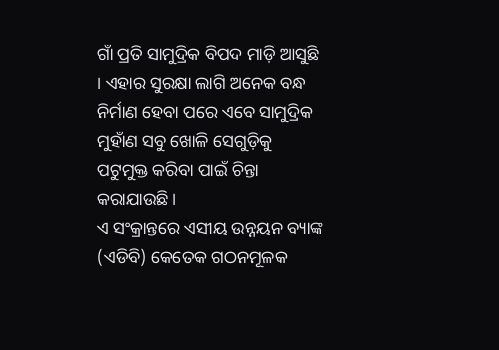ଗାଁ ପ୍ରତି ସାମୁଦ୍ରିକ ବିପଦ ମାଡ଼ି ଆସୁଛି । ଏହାର ସୁରକ୍ଷା ଲାଗି ଅନେକ ବନ୍ଧ ନିର୍ମାଣ ହେବା ପରେ ଏବେ ସାମୁଦ୍ରିକ ମୁହାଁଣ ସବୁ ଖୋଳି ସେଗୁଡ଼ିକୁ ପଟୁମୁକ୍ତ କରିବା ପାଇଁ ଚିନ୍ତା କରାଯାଉଛି ।
ଏ ସଂକ୍ରାନ୍ତରେ ଏସୀୟ ଉନ୍ନୟନ ବ୍ୟାଙ୍କ (ଏଡିବି) କେତେକ ଗଠନମୂଳକ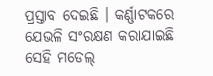ପ୍ରସ୍ତାବ ଦେଇଛି । କର୍ଣ୍ଣାଟକରେ ଯେଭଳି ସଂରକ୍ଷଣ କରାଯାଇଛି ସେହି ମଡେଲ୍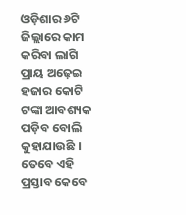ଓଡ଼ିଶାର ୬ଟି ଜିଲ୍ଲାରେ କାମ କରିବା ଲାଗି ପ୍ରାୟ ଅଢ଼େଇ ହଜାର କୋଟି ଟଙ୍କା ଆବଶ୍ୟକ ପଡ଼ିବ ବୋଲି କୁହାଯାଉଛି । ତେବେ ଏହି ପ୍ରସ୍ତାବ କେବେ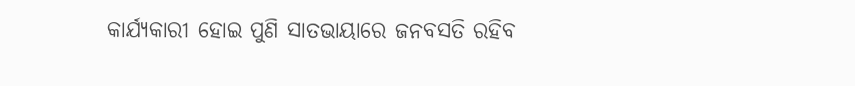କାର୍ଯ୍ୟକାରୀ ହୋଇ ପୁଣି ସାତଭାୟାରେ ଜନବସତି ରହିବ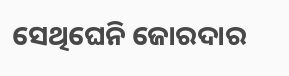ସେଥିଘେନି ଜୋରଦାର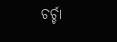ଚର୍ଚ୍ଚା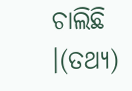ଚାଲିଛି ।(ତଥ୍ୟ)